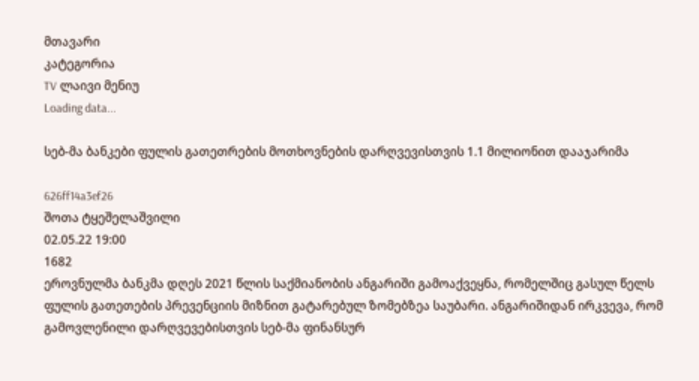მთავარი
კატეგორია
TV ლაივი მენიუ
Loading data...

სებ-მა ბანკები ფულის გათეთრების მოთხოვნების დარღვევისთვის 1.1 მილიონით დააჯარიმა

626ff14a3ef26
შოთა ტყეშელაშვილი
02.05.22 19:00
1682
ეროვნულმა ბანკმა დღეს 2021 წლის საქმიანობის ანგარიში გამოაქვეყნა, რომელშიც გასულ წელს ფულის გათეთების პრევენციის მიზნით გატარებულ ზომებზეა საუბარი. ანგარიშიდან ირკვევა, რომ გამოვლენილი დარღვევებისთვის სებ-მა ფინანსურ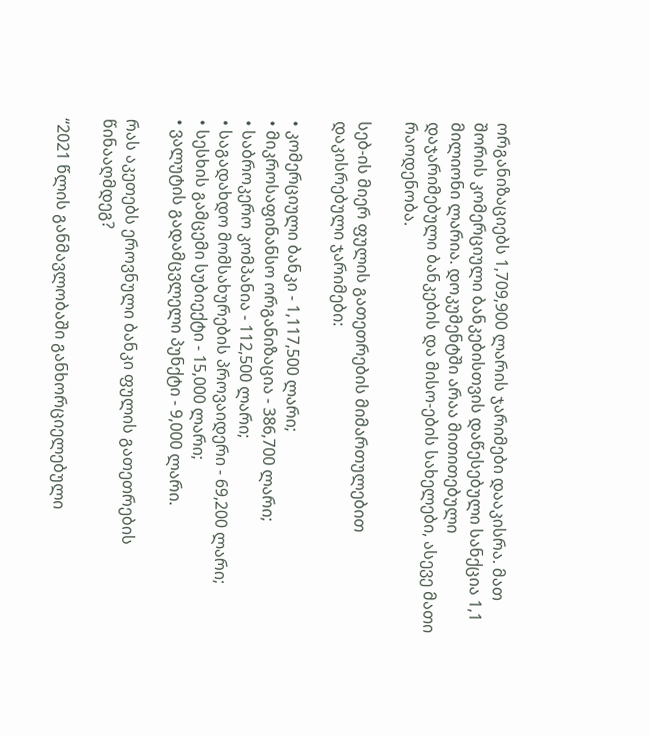ორგანიზაციებს 1,709,900 ლარის ჯარიმები დააკისრა. მათ შორის კომერციული ბანკებისთვის დაწესებული სანქცია 1,1 მილიონი ლარია. დოკუმენტში არაა მითითებული დაჯარიმებული ბანკების და მისო-ების სახელები, ასევე მათი რაოდენობა.

სებ-ის მიერ ფულის გათეთრების მიმართულებით დაკისრებული ჯარიმები:

• კომერციული ბანკი - 1,117,500 ლარი;
• მიკროსაფინანსო ორგანიზაცია - 386,700 ლარი;
• საბროკერო კომპანია - 112,500 ლარი;
• საგადახდო მომსახურების პროვაიდერი - 69,200 ლარი;
• სესხის გამცემი სუბიექტი - 15,000 ლარი;
• ვალუტის გადამცვლელი პუნქტი - 9,000 ლარი.

რას აკეთებს ეროვნული ბანკი ფულის გათეთრების წინააღმდეგ?

“2021 წლის განმავლობაში განხორციელებული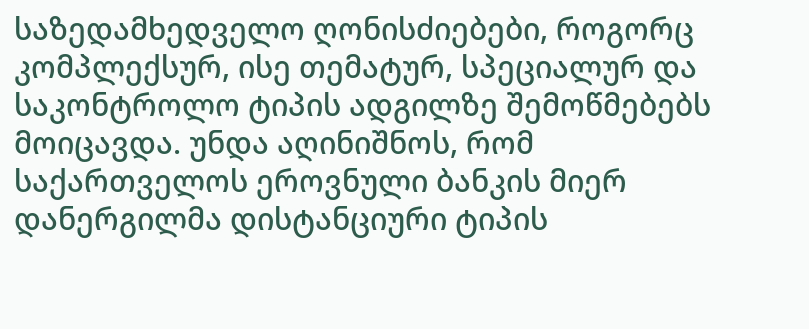საზედამხედველო ღონისძიებები, როგორც კომპლექსურ, ისე თემატურ, სპეციალურ და საკონტროლო ტიპის ადგილზე შემოწმებებს მოიცავდა. უნდა აღინიშნოს, რომ საქართველოს ეროვნული ბანკის მიერ დანერგილმა დისტანციური ტიპის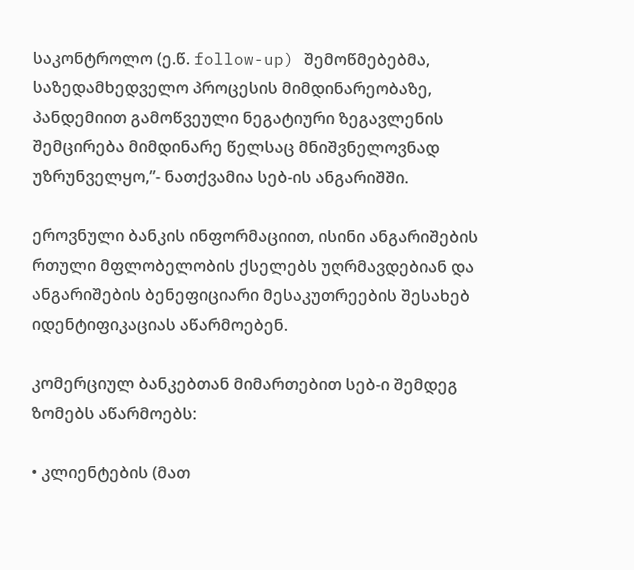საკონტროლო (ე.წ. follow-up) შემოწმებებმა, საზედამხედველო პროცესის მიმდინარეობაზე, პანდემიით გამოწვეული ნეგატიური ზეგავლენის შემცირება მიმდინარე წელსაც მნიშვნელოვნად უზრუნველყო,”- ნათქვამია სებ-ის ანგარიშში.

ეროვნული ბანკის ინფორმაციით, ისინი ანგარიშების რთული მფლობელობის ქსელებს უღრმავდებიან და ანგარიშების ბენეფიციარი მესაკუთრეების შესახებ იდენტიფიკაციას აწარმოებენ.

კომერციულ ბანკებთან მიმართებით სებ-ი შემდეგ ზომებს აწარმოებს:

• კლიენტების (მათ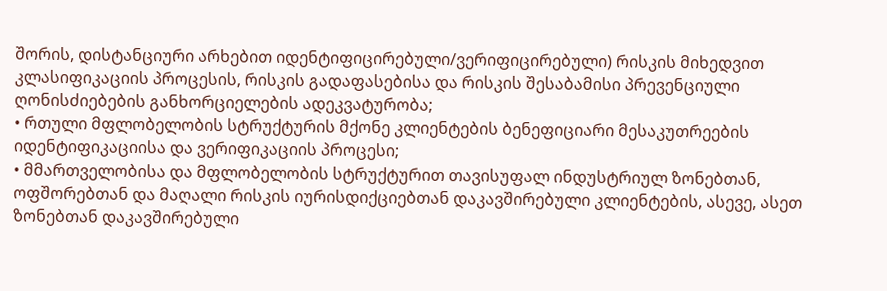შორის, დისტანციური არხებით იდენტიფიცირებული/ვერიფიცირებული) რისკის მიხედვით კლასიფიკაციის პროცესის, რისკის გადაფასებისა და რისკის შესაბამისი პრევენციული ღონისძიებების განხორციელების ადეკვატურობა;
• რთული მფლობელობის სტრუქტურის მქონე კლიენტების ბენეფიციარი მესაკუთრეების იდენტიფიკაციისა და ვერიფიკაციის პროცესი;
• მმართველობისა და მფლობელობის სტრუქტურით თავისუფალ ინდუსტრიულ ზონებთან, ოფშორებთან და მაღალი რისკის იურისდიქციებთან დაკავშირებული კლიენტების, ასევე, ასეთ ზონებთან დაკავშირებული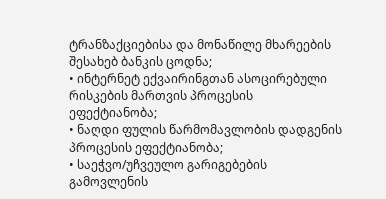ტრანზაქციებისა და მონაწილე მხარეების შესახებ ბანკის ცოდნა;
• ინტერნეტ ექვაირინგთან ასოცირებული რისკების მართვის პროცესის ეფექტიანობა;
• ნაღდი ფულის წარმომავლობის დადგენის პროცესის ეფექტიანობა;
• საეჭვო/უჩვეულო გარიგებების გამოვლენის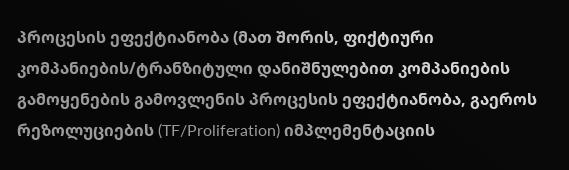პროცესის ეფექტიანობა (მათ შორის, ფიქტიური კომპანიების/ტრანზიტული დანიშნულებით კომპანიების გამოყენების გამოვლენის პროცესის ეფექტიანობა, გაეროს რეზოლუციების (TF/Proliferation) იმპლემენტაციის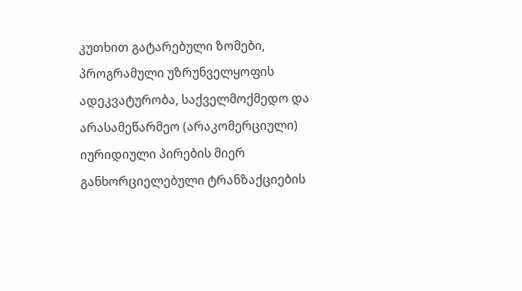კუთხით გატარებული ზომები, პროგრამული უზრუნველყოფის ადეკვატურობა, საქველმოქმედო და არასამეწარმეო (არაკომერციული) იურიდიული პირების მიერ განხორციელებული ტრანზაქციების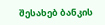შესახებ ბანკის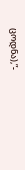ცოდნა),”-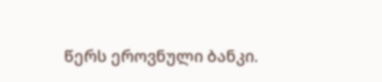წერს ეროვნული ბანკი.